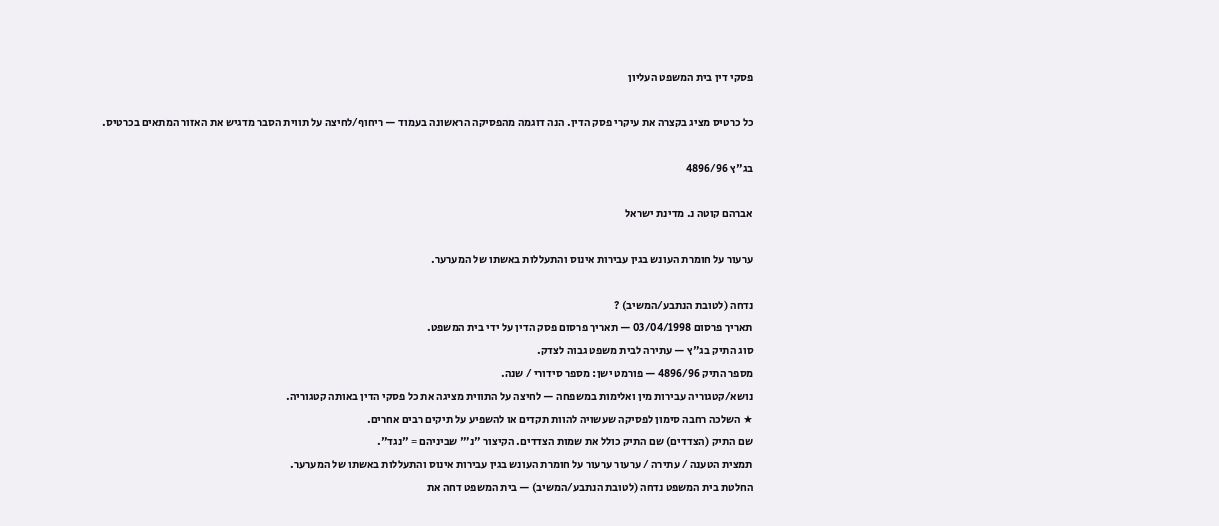פסקי דין בית המשפט העליון

כל כרטיס מציג בקצרה את עיקרי פסק הדין. הנה דוגמה מהפסיקה הראשונה בעמוד — ריחוף/לחיצה על תווית הסבר מדגיש את האזור המתאים בכרטיס.

בג"ץ 4896/96

אברהם קוטה נ. מדינת ישראל

ערעור על חומרת העונש בגין עבירות אינוס והתעללות באשתו של המערער.

נדחה (לטובת הנתבע/המשיב) ?
תאריך פרסום 03/04/1998 — תאריך פרסום פסק הדין על ידי בית המשפט.
סוג התיק בג"ץ — עתירה לבית משפט גבוה לצדק.
מספר התיק 4896/96 — פורמט ישן: מספר סידורי / שנה.
נושא/קטגוריה עבירות מין ואלימות במשפחה — לחיצה על התווית מציגה את כל פסקי הדין באותה קטגוריה.
★ השלכה רחבה סימון לפסיקה שעשויה להוות תקדים או להשפיע על תיקים רבים אחרים.
שם התיק (הצדדים) שם התיק כולל את שמות הצדדים. הקיצור "נ׳" שביניהם = "נגד".
תמצית הטענה / עתירה / ערעור ערעור על חומרת העונש בגין עבירות אינוס והתעללות באשתו של המערער.
החלטת בית המשפט נדחה (לטובת הנתבע/המשיב) — בית המשפט דחה את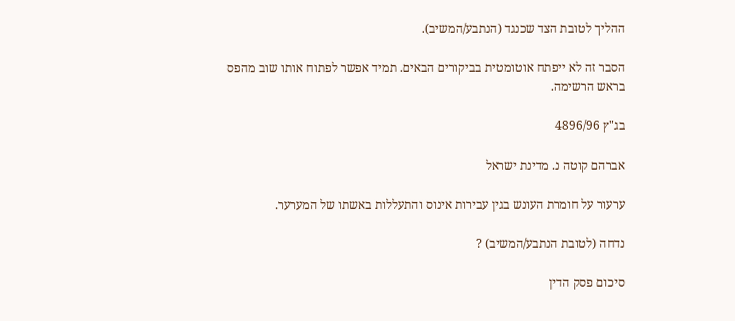ההליך לטובת הצד שכנגד (הנתבע/המשיב).

הסבר זה לא ייפתח אוטומטית בביקורים הבאים. תמיד אפשר לפתוח אותו שוב מהפס בראש הרשימה.

בג"ץ 4896/96

אברהם קוטה נ. מדינת ישראל

ערעור על חומרת העונש בגין עבירות אינוס והתעללות באשתו של המערער.

נדחה (לטובת הנתבע/המשיב) ?

סיכום פסק הדין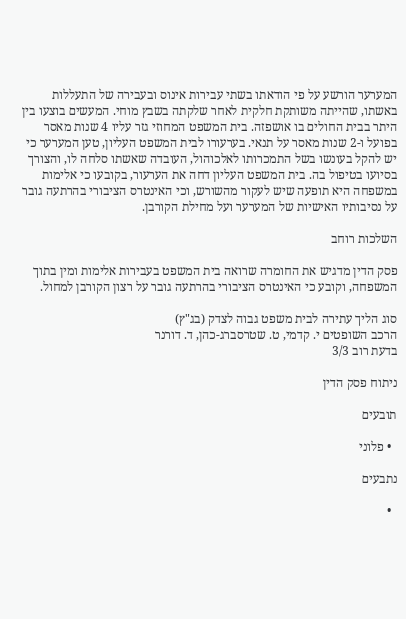המערער הורשע על פי הודאתו בשתי עבירות אינוס ובעבירה של התעללות באשתו, שהייתה משותקת חלקית לאחר שלקתה בשבץ מוחי. המעשים בוצעו בין היתר בבית החולים בו אושפזה. בית המשפט המחוזי גזר עליו 4 שנות מאסר בפועל ו-2 שנות מאסר על תנאי. בערעורו לבית המשפט העליון, טען המערער כי יש להקל בעונשו בשל התמכרותו לאלכוהול, העובדה שאשתו סלחה לו, והצורך בסיועו בטיפול בה. בית המשפט העליון דחה את הערעור, בקובעו כי אלימות במשפחה היא תופעה שיש לעקור מהשורש, וכי האינטרס הציבורי בהרתעה גובר על נסיבותיו האישיות של המערער ועל מחילת הקורבן.

השלכות רוחב

פסק הדין מדגיש את החומרה שרואה בית המשפט בעבירות אלימות ומין בתוך המשפחה, וקובע כי האינטרס הציבורי בהרתעה גובר על רצון הקורבן למחול.

סוג הליך עתירה לבית משפט גבוה לצדק (בג"ץ)
הרכב השופטים י. קדמי, ט. שטרסברג-כהן, ד. דורנר
בדעת רוב 3/3

ניתוח פסק הדין

תובעים

  • פלוני

נתבעים

  •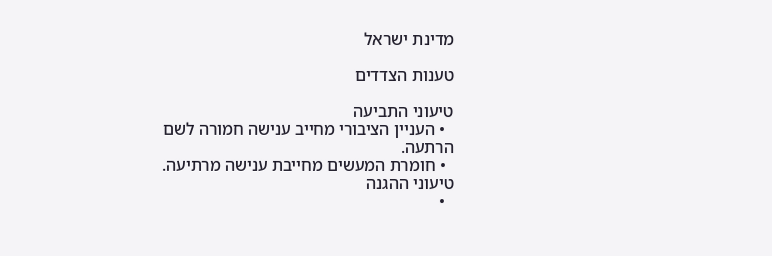מדינת ישראל

טענות הצדדים

טיעוני התביעה
  • העניין הציבורי מחייב ענישה חמורה לשם הרתעה.
  • חומרת המעשים מחייבת ענישה מרתיעה.
טיעוני ההגנה
  •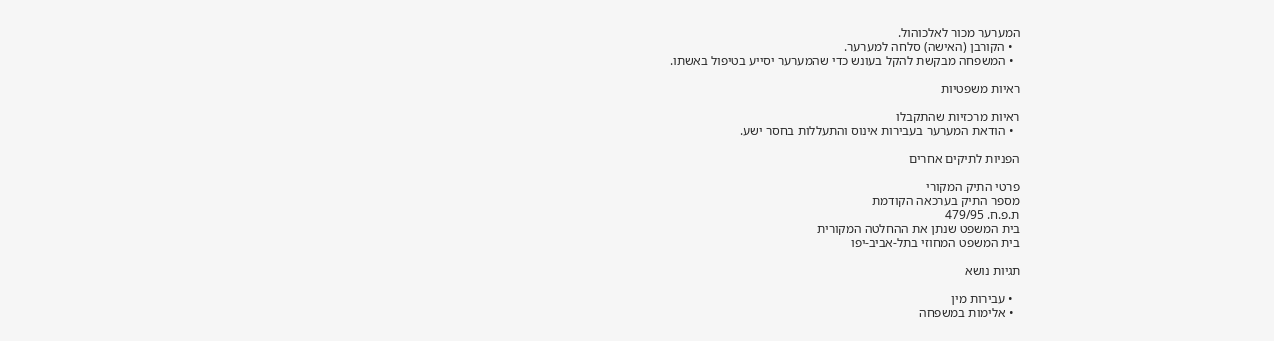המערער מכור לאלכוהול.
  • הקורבן (האישה) סלחה למערער.
  • המשפחה מבקשת להקל בעונש כדי שהמערער יסייע בטיפול באשתו.

ראיות משפטיות

ראיות מרכזיות שהתקבלו
  • הודאת המערער בעבירות אינוס והתעללות בחסר ישע.

הפניות לתיקים אחרים

פרטי התיק המקורי
מספר התיק בערכאה הקודמת
ת.פ.ח. 479/95
בית המשפט שנתן את ההחלטה המקורית
בית המשפט המחוזי בתל-אביב-יפו

תגיות נושא

  • עבירות מין
  • אלימות במשפחה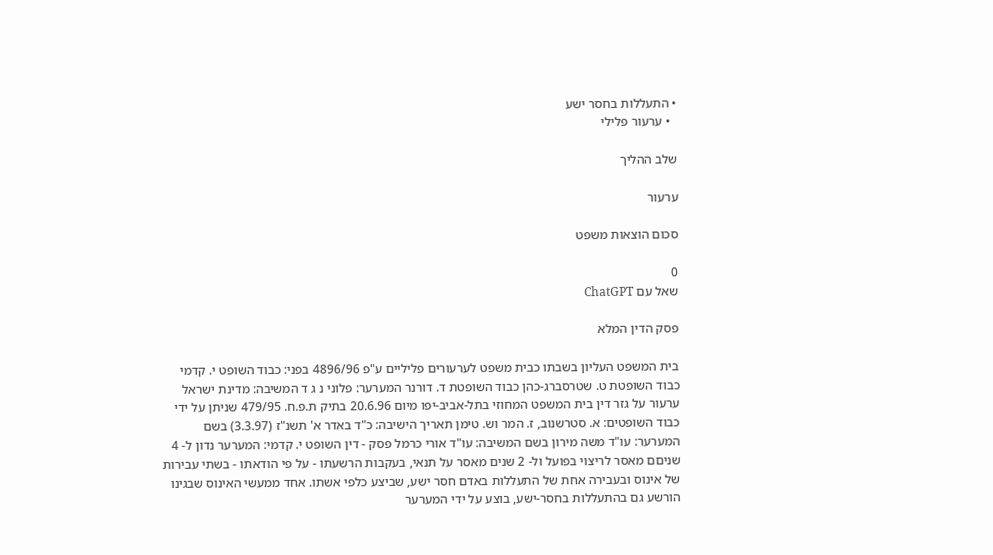• התעללות בחסר ישע
  • ערעור פלילי

שלב ההליך

ערעור

סכום הוצאות משפט

0
שאל עם ChatGPT

פסק הדין המלא

בית המשפט העליון בשבתו כבית משפט לערעורים פליליים ע"פ 4896/96 בפני: כבוד השופט י. קדמי כבוד השופטת ט. שטרסברג-כהן כבוד השופטת ד. דורנר המערער: פלוני נ ג ד המשיבה: מדינת ישראל ערעור על גזר דין בית המשפט המחוזי בתל-אביב-יפו מיום 20.6.96 בתיק ת.פ.ח. 479/95 שניתן על ידי כבוד השופטים: א. סטרשנוב, ז. המר וש. טימן תאריך הישיבה: כ"ד באדר א' תשנ"ז (3.3.97) בשם המערער: עו"ד משה מירון בשם המשיבה: עו"ד אורי כרמל פסק - דין השופט י. קדמי: המערער נדון ל- 4 שניםם מאסר לריצוי בפועל ול- 2 שנים מאסר על תנאי, בעקבות הרשעתו - על פי הודאתו - בשתי עבירות של אינוס ובעבירה אחת של התעללות באדם חסר ישע, שביצע כלפי אשתו. אחד ממעשי האינוס שבגינו הורשע גם בהתעללות בחסר-ישע, בוצע על ידי המערער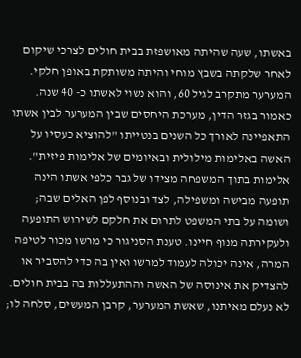באשתו, שעה שהיתה מאושפזת בבית חולים לצרכי שיקום לאחר שלקתה בשבץ מוחי והיתה משותקת באופן חלקי. המערער מתקרב לגיל 60, והוא נשוי לאשתו כ- 40 שנה. כאמור בגזר הדין, מערכת היחסים שבין המערער לבין אשתו התאפיינה לאורך כל השנים בנטייתו "להוציא כעסיו על האשה באלימות מילולית ובאיומים של אלימות פיזית". אלימות בתוך המשפחה מצידו של גבר כלפי אשתו הינה תופעה מבישה ומשפילה, לצד ובנוסף לפן האלים שבה; ושומה על בתי המשפט לתרום את חלקם לשירוש התופעה ולעקירתה מנוף חיינו. טענת הסניגור כי מרשו מכור לטיפה המרה, אינה יכולה לעמוד למרשו ואין בה כדי להסביר או להצדיק את אינוסה של האשה וההתעללות בה בבית חולים. לא נעלם מאיתנו, שאשת המערער, קרבן המעשים, סלחה לו;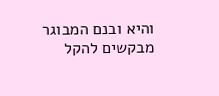והיא ובנם המבוגר מבקשים להקל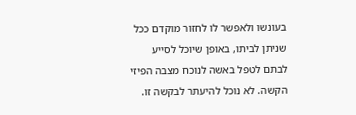בעונשו ולאפשר לו לחזור מוקדם ככל שניתן לביתו, באופן שיוכל לסייע לבתם לטפל באשה לנוכח מצבה הפיזי הקשה. לא נוכל להיעתר לבקשה זו.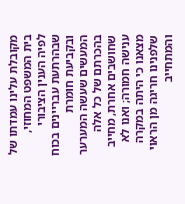מקובלת עלינו עמדתו של בית המשפט המחוזי, לפיה הענין הציבורי שבהרתעת עבריינים בכוח ובקביעת חומרת המעשים שעשה המערער בהכרתם של כל אלה שחושבים אחרת, מחייב ענישה חמורה; ואנו לא מצאנו כי היתה במקרה שלפנינו חריגה מן הראוי והמתחייב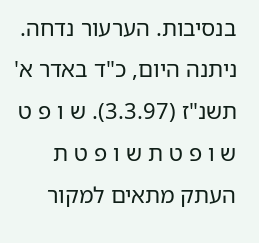בנסיבות. הערעור נדחה. ניתנה היום, כ"ד באדר א' תשנ"ז (3.3.97). ש ו פ ט ש ו פ ט ת ש ו פ ט ת העתק מתאים למקור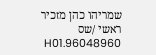שמריהו כהן מזכיר ראשי /שס 96048960.H01